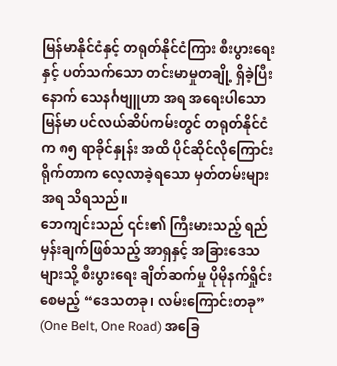မြန်မာနိုင်ငံနှင့် တရုတ်နိုင်ငံကြား စီးပွားရေးနှင့် ပတ်သက်သော တင်းမာမှုတချို့ ရှိခဲ့ပြီးနောက် သေနင်္ဂဗျူဟာ အရ အရေးပါသော မြန်မာ ပင်လယ်ဆိပ်ကမ်းတွင် တရုတ်နိုင်ငံက ၈၅ ရာခိုင်နှုန်း အထိ ပိုင်ဆိုင်လိုကြောင်း ရိုက်တာက လေ့လာခဲ့ရသော မှတ်တမ်းများအရ သိရသည်။
ဘေကျင်းသည် ၎င်း၏ ကြီးမားသည့် ရည်မှန်းချက်ဖြစ်သည့် အာရှနှင့် အခြားဒေသများသို့ စီးပွားရေး ချိတ်ဆက်မှု ပိုမိုနက်ရှိုင်း စေမည့် “ဒေသတခု၊ လမ်းကြောင်းတခု” (One Belt, One Road) အခြေ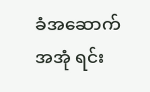ခံအဆောက်အအုံ ရင်း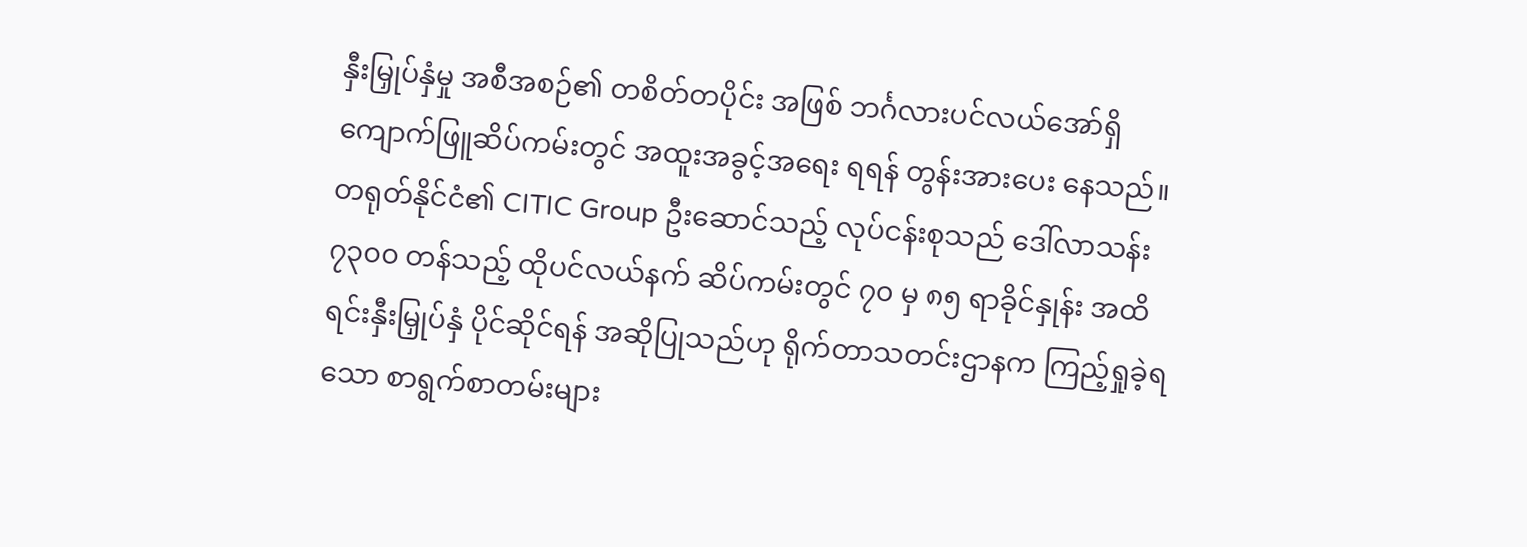နှီးမြှုပ်နှံမှု အစီအစဉ်၏ တစိတ်တပိုင်း အဖြစ် ဘင်္ဂလားပင်လယ်အော်ရှိ ကျောက်ဖြူဆိပ်ကမ်းတွင် အထူးအခွင့်အရေး ရရန် တွန်းအားပေး နေသည်။
တရုတ်နိုင်ငံ၏ CITIC Group ဦးဆောင်သည့် လုပ်ငန်းစုသည် ဒေါ်လာသန်း ၇၃၀၀ တန်သည့် ထိုပင်လယ်နက် ဆိပ်ကမ်းတွင် ၇၀ မှ ၈၅ ရာခိုင်နှုန်း အထိ ရင်းနှီးမြှုပ်နှံ ပိုင်ဆိုင်ရန် အဆိုပြုသည်ဟု ရိုက်တာသတင်းဌာနက ကြည့်ရှုခဲ့ရသော စာရွက်စာတမ်းများ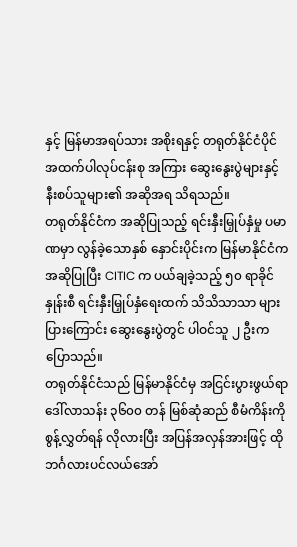နှင့် မြန်မာအရပ်သား အစိုးရနှင့် တရုတ်နိုင်ငံပိုင် အထက်ပါလုပ်ငန်းစု အကြား ဆွေးနွေးပွဲများနှင့် နီးစပ်သူများ၏ အဆိုအရ သိရသည်။
တရုတ်နိုင်ငံက အဆိုပြုသည့် ရင်းနှီးမြှုပ်နှံမှု ပမာဏမှာ လွန်ခဲ့သောနှစ် နှောင်းပိုင်းက မြန်မာနိုင်ငံက အဆိုပြုပြီး CITIC က ပယ်ချခဲ့သည့် ၅၀ ရာခိုင်နှုန်းစီ ရင်းနှီးမြှုပ်နှံရေးထက် သိသိသာသာ များပြားကြောင်း ဆွေးနွေးပွဲတွင် ပါဝင်သူ ၂ ဦးက ပြောသည်။
တရုတ်နိုင်ငံသည် မြန်မာနိုင်ငံမှ အငြင်းပွားဖွယ်ရာ ဒေါ်လာသန်း ၃၆၀၀ တန် မြစ်ဆုံဆည် စီမံကိန်းကို စွန့်လွှတ်ရန် လိုလားပြီး အပြန်အလှန်အားဖြင့် ထိုဘင်္ဂလားပင်လယ်အော်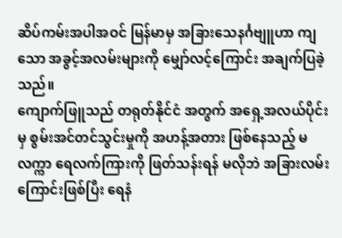ဆိပ်ကမ်းအပါအဝင် မြန်မာမှ အခြားသေနင်္ဂဗျူဟာ ကျသော အခွင့်အလမ်းများကို မျှော်လင့်ကြောင်း အချက်ပြခဲ့သည်။
ကျောက်ဖြူသည် တရုတ်နိုင်ငံ အတွက် အရှေ့အလယ်ပိုင်းမှ စွမ်းအင်တင်သွင်းမှုကို အဟန့်အတား ဖြစ်နေသည့် မလက္ကာ ရေလက်ကြားကို ဖြတ်သန်းရန် မလိုဘဲ အခြားလမ်းကြောင်းဖြစ်ပြီး ရေနံ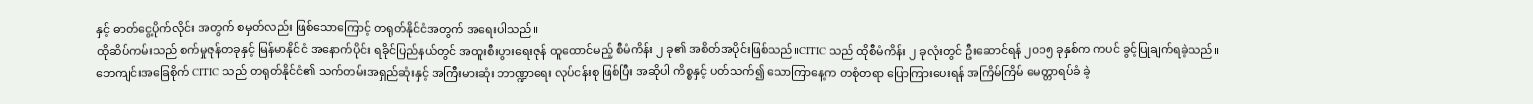နှင့် ဓာတ်ငွေ့ပိုက်လိုင်း အတွက် စမှတ်လည်း ဖြစ်သောကြောင့် တရုတ်နိုင်ငံအတွက် အရေးပါသည်။
ထိုဆိပ်ကမ်းသည် စက်မှုဇုန်တခုနှင့် မြန်မာနိုင်ငံ အနောက်ပိုင်း ရခိုင်ပြည်နယ်တွင် အထူးစီးပွားရေးဇုန် ထူထောင်မည့် စီမံကိန်း ၂ ခု၏ အစိတ်အပိုင်းဖြစ်သည်။CITIC သည် ထိုစီမံကိန်း ၂ ခုလုံးတွင် ဦးဆောင်ရန် ၂၀၁၅ ခုနှစ်က ကပင် ခွင့်ပြုချက်ရခဲ့သည်။
ဘေကျင်းအခြေစိုက် CITIC သည် တရုတ်နိုင်ငံ၏ သက်တမ်းအရှည်ဆုံးနှင့် အကြီးမားဆုံး ဘာဏ္ဍာရေး လုပ်ငန်းစု ဖြစ်ပြီး အဆိုပါ ကိစ္စနှင့် ပတ်သက်၍ သောကြာနေ့က တစုံတရာ ပြောကြားပေးရန် အကြိမ်ကြိမ် မေတ္တာရပ်ခံ ခဲ့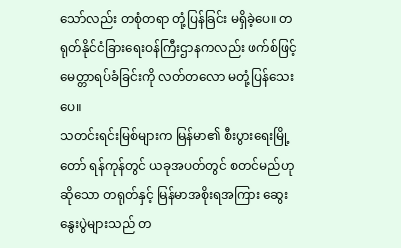သော်လည်း တစုံတရာ တုံ့ပြန်ခြင်း မရှိခဲ့ပေ။ တရုတ်နိုင်ငံခြားရေးဝန်ကြီးဌာနကလည်း ဖက်စ်ဖြင့် မေတ္တာရပ်ခံခြင်းကို လတ်တလော မတုံ့ပြန်သေးပေ။
သတင်းရင်းမြစ်များက မြန်မာ၏ စီးပွားရေးမြို့တော် ရန်ကုန်တွင် ယခုအပတ်တွင် စတင်မည်ဟု ဆိုသော တရုတ်နှင့် မြန်မာအစိုးရအကြား ဆွေးနွေးပွဲများသည် တ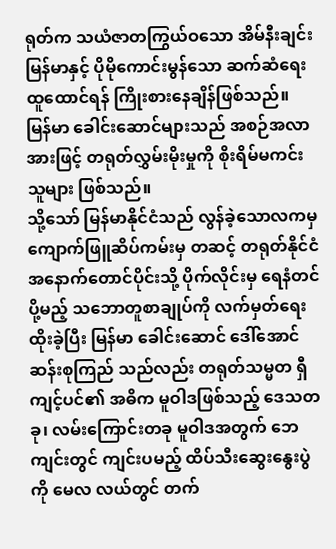ရုတ်က သယံဇာတကြွယ်ဝသော အိမ်နီးချင်းမြန်မာနှင့် ပိုမိုကောင်းမွန်သော ဆက်ဆံရေးထူထောင်ရန် ကြိုးစားနေချိန်ဖြစ်သည်။
မြန်မာ ခေါင်းဆောင်များသည် အစဉ်အလာအားဖြင့် တရုတ်လွှမ်းမိုးမှုကို စိုးရိမ်မကင်းသူများ ဖြစ်သည်။
သို့သော် မြန်မာနိုင်ငံသည် လွန်ခဲ့သောလကမှ ကျောက်ဖြူဆိပ်ကမ်းမှ တဆင့် တရုတ်နိုင်ငံ အနောက်တောင်ပိုင်းသို့ ပိုက်လိုင်းမှ ရေနံတင်ပို့မည့် သဘောတူစာချုပ်ကို လက်မှတ်ရေးထိုးခဲ့ပြီး မြန်မာ ခေါင်းဆောင် ဒေါ်အောင်ဆန်းစုကြည် သည်လည်း တရုတ်သမ္မတ ရှီကျင့်ပင်၏ အဓိက မူဝါဒဖြစ်သည့် ဒေသတခု၊ လမ်းကြောင်းတခု မူဝါဒအတွက် ဘေကျင်းတွင် ကျင်းပမည့် ထိပ်သီးဆွေးနွေးပွဲကို မေလ လယ်တွင် တက်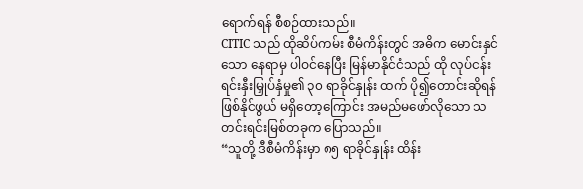ရောက်ရန် စီစဉ်ထားသည်။
CITIC သည် ထိုဆိပ်ကမ်း စီမံကိန်းတွင် အဓိက မောင်းနှင်သော နေရာမှ ပါဝင်နေပြီး မြန်မာနိုင်ငံသည် ထို လုပ်ငန်းရင်းနှီးမြှုပ်နှံမှု၏ ၃၀ ရာခိုင်နှုန်း ထက် ပို၍တောင်းဆိုရန် ဖြစ်နိုင်ဖွယ် မရှိတော့ကြောင်း အမည်မဖော်လိုသော သတင်းရင်းမြစ်တခုက ပြောသည်။
“သူတို့ ဒီစီမံကိန်းမှာ ၈၅ ရာခိုင်နှုန်း ထိန်း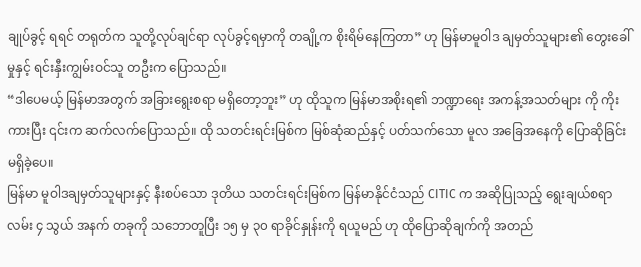ချုပ်ခွင့် ရရင် တရုတ်က သူတို့လုပ်ချင်ရာ လုပ်ခွင့်ရမှာကို တချို့က စိုးရိမ်နေကြတာ” ဟု မြန်မာမူဝါဒ ချမှတ်သူများ၏ တွေးခေါ်မှုနှင့် ရင်းနှီးကျွမ်းဝင်သူ တဦးက ပြောသည်။
“ဒါပေမယ့် မြန်မာအတွက် အခြားရွေးစရာ မရှိတော့ဘူး” ဟု ထိုသူက မြန်မာအစိုးရ၏ ဘဏ္ဍာရေး အကန့်အသတ်များ ကို ကိုးကားပြီး ၎င်းက ဆက်လက်ပြောသည်။ ထို သတင်းရင်းမြစ်က မြစ်ဆုံဆည်နှင့် ပတ်သက်သော မူလ အခြေအနေကို ပြောဆိုခြင်း မရှိခဲ့ပေ။
မြန်မာ မူဝါဒချမှတ်သူများနှင့် နီးစပ်သော ဒုတိယ သတင်းရင်းမြစ်က မြန်မာနိုင်ငံသည် CITIC က အဆိုပြုသည့် ရွေးချယ်စရာလမ်း ၄ သွယ် အနက် တခုကို သဘောတူပြီး ၁၅ မှ ၃၀ ရာခိုင်နှုန်းကို ရယူမည် ဟု ထိုပြောဆိုချက်ကို အတည်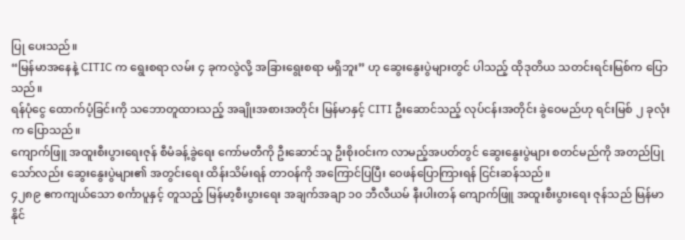ပြု ပေးသည်။
“မြန်မာအနေနဲ့ CITIC က ရွေးစရာ လမ်း ၄ ခုကလွဲလို့ အခြားရွေးစရာ မရှိဘူး” ဟု ဆွေးနွေးပွဲများတွင် ပါသည့် ထိုဒုတိယ သတင်းရင်းမြစ်က ပြောသည်။
ရန်ပုံငွေ ထောက်ပံ့ခြင်းကို သဘောတူထားသည့် အချိုးအစားအတိုင်း မြန်မာနှင့် CITI ဦးဆောင်သည့် လုပ်ငန်းအတိုင်း ခွဲဝေမည်ဟု ရင်းမြစ် ၂ ခုလုံးက ပြောသည်။
ကျောက်ဖြူ အထူးစီးပွားရေးဇုန် စီမံခန့်ခွဲရေး ကော်မတီကို ဦးဆောင်သူ ဦးစိုးဝင်းက လာမည့်အပတ်တွင် ဆွေးနွေးပွဲများ စတင်မည်ကို အတည်ပြုသော်လည်း ဆွေးနွေးပွဲများ၏ အတွင်းရေး ထိန်းသိမ်းရန် တာဝန်ကို အကြောင်ပြပြီး ဝေဖန်ပြောကြားရန် ငြင်းဆန်သည်။
၄၂၈၉ ဧကကျယ်သော စင်္ကာပူနှင့် တူသည့် မြန်မာ့စီးပွားရေး အချက်အချာ ၁၀ ဘီလီယမ် နီးပါးတန် ကျောက်ဖြူ အထူးစီးပွားရေး ဇုန်သည် မြန်မာနိုင်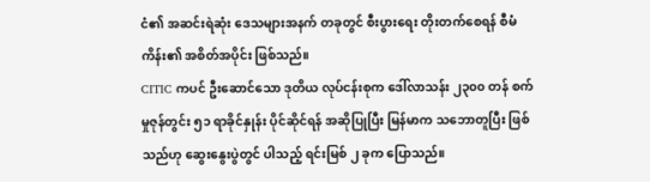ငံ၏ အဆင်းရဲဆုံး ဒေသများအနက် တခုတွင် စီးပွားရေး တိုးတက်စေရန် စီမံကိန်း၏ အစိတ်အပိုင်း ဖြစ်သည်။
CITIC ကပင် ဦးဆောင်သော ဒုတိယ လုပ်ငန်းစုက ဒေါ်လာသန်း ၂၃၀၀ တန် စက်မှုဇုန်တွင်း ၅၁ ရာခိုင်နှုန်း ပိုင်ဆိုင်ရန် အဆိုပြုပြီး မြန်မာက သဘောတူပြီး ဖြစ်သည်ဟု ဆွေးနွေးပွဲတွင် ပါသည့် ရင်းမြစ် ၂ ခုက ပြောသည်။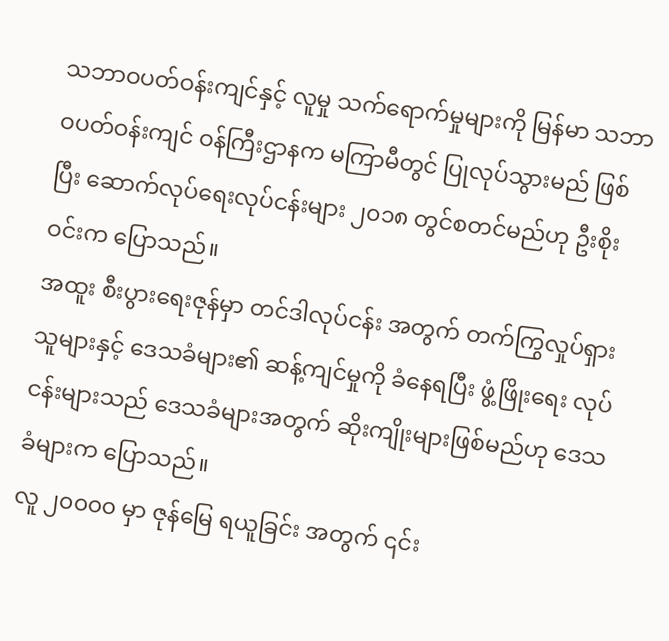သဘာဝပတ်ဝန်းကျင်နှင့် လူမှု သက်ရောက်မှုများကို မြန်မာ သဘာဝပတ်ဝန်းကျင် ဝန်ကြီးဌာနက မကြာမီတွင် ပြုလုပ်သွားမည် ဖြစ်ပြီး ဆောက်လုပ်ရေးလုပ်ငန်းများ ၂၀၁၈ တွင်စတင်မည်ဟု ဦးစိုးဝင်းက ပြောသည်။
အထူး စီးပွားရေးဇုန်မှာ တင်ဒါလုပ်ငန်း အတွက် တက်ကြွလှုပ်ရှားသူများနှင့် ဒေသခံများ၏ ဆန့်ကျင်မှုကို ခံနေရပြီး ဖွံ့ဖြိုးရေး လုပ်ငန်းများသည် ဒေသခံများအတွက် ဆိုးကျိုးများဖြစ်မည်ဟု ဒေသခံများက ပြောသည်။
လူ ၂၀၀၀၀ မှာ ဇုန်မြေ ရယူခြင်း အတွက် ၎င်း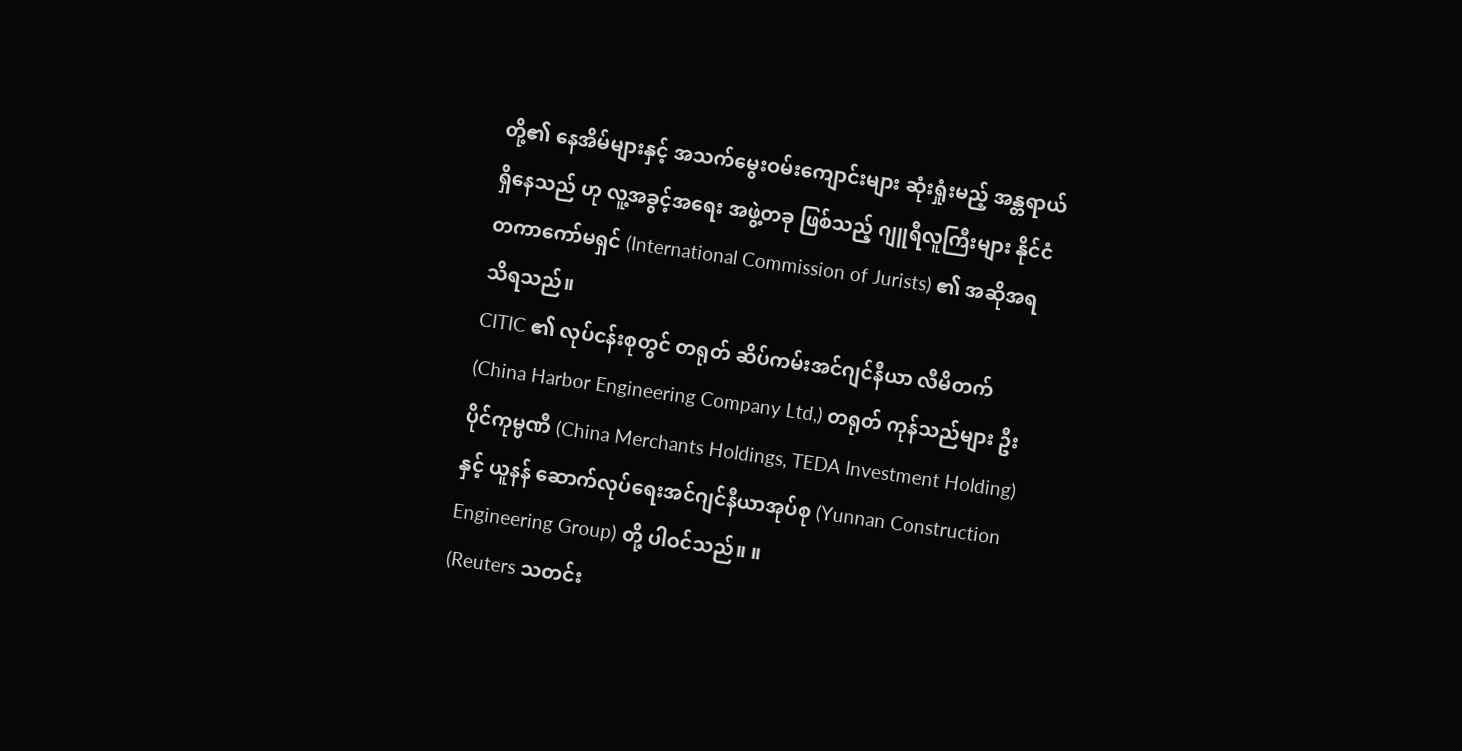တို့၏ နေအိမ်များနှင့် အသက်မွေးဝမ်းကျောင်းများ ဆုံးရှုံးမည့် အန္တရာယ် ရှိနေသည် ဟု လူ့အခွင့်အရေး အဖွဲ့တခု ဖြစ်သည့် ဂျူရီလူကြီးများ နိုင်ငံတကာကော်မရှင် (International Commission of Jurists) ၏ အဆိုအရ သိရသည်။
CITIC ၏ လုပ်ငန်းစုတွင် တရုတ် ဆိပ်ကမ်းအင်ဂျင်နီယာ လီမိတက် (China Harbor Engineering Company Ltd,) တရုတ် ကုန်သည်များ ဦးပိုင်ကုမ္ပဏီ (China Merchants Holdings, TEDA Investment Holding) နှင့် ယူနန် ဆောက်လုပ်ရေးအင်ဂျင်နီယာအုပ်စု (Yunnan Construction Engineering Group) တို့ ပါဝင်သည်။ ။
(Reuters သတင်း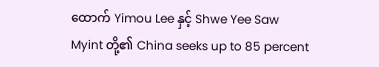ထောက် Yimou Lee နှင့် Shwe Yee Saw Myint တို့၏ China seeks up to 85 percent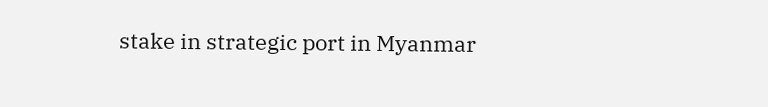stake in strategic port in Myanmar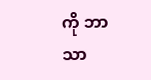ကို ဘာသာ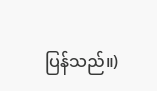ပြန်သည်။)